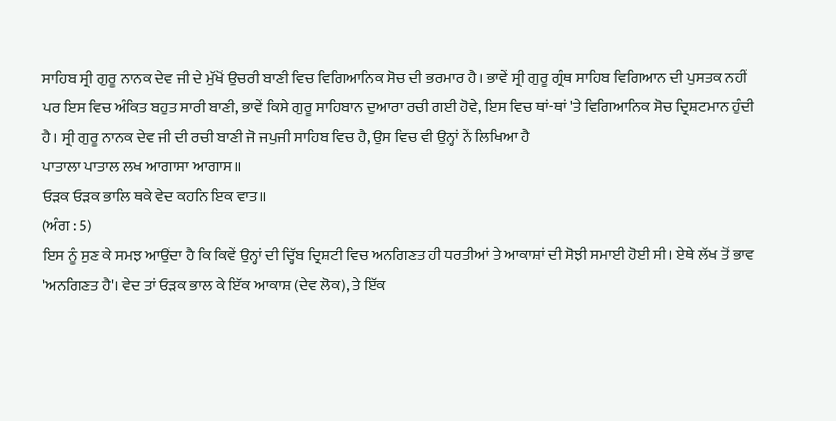ਸਾਹਿਬ ਸ੍ਰੀ ਗੁਰੂ ਨਾਨਕ ਦੇਵ ਜੀ ਦੇ ਮੁੱਖੋਂ ਉਚਰੀ ਬਾਣੀ ਵਿਚ ਵਿਗਿਆਨਿਕ ਸੋਚ ਦੀ ਭਰਮਾਰ ਹੈ। ਭਾਵੇਂ ਸ੍ਰੀ ਗੁਰੂ ਗ੍ਰੰਥ ਸਾਹਿਬ ਵਿਗਿਆਨ ਦੀ ਪੁਸਤਕ ਨਹੀਂ ਪਰ ਇਸ ਵਿਚ ਅੰਕਿਤ ਬਹੁਤ ਸਾਰੀ ਬਾਣੀ, ਭਾਵੇਂ ਕਿਸੇ ਗੁਰੂ ਸਾਹਿਬਾਨ ਦੁਆਰਾ ਰਚੀ ਗਈ ਹੋਵੇ, ਇਸ ਵਿਚ ਥਾਂ-ਥਾਂ 'ਤੇ ਵਿਗਿਆਨਿਕ ਸੋਚ ਦ੍ਰਿਸ਼ਟਮਾਨ ਹੁੰਦੀ ਹੈ। ਸ੍ਰੀ ਗੁਰੂ ਨਾਨਕ ਦੇਵ ਜੀ ਦੀ ਰਚੀ ਬਾਣੀ ਜੋ ਜਪੁਜੀ ਸਾਹਿਬ ਵਿਚ ਹੈ, ਉਸ ਵਿਚ ਵੀ ਉਨ੍ਹਾਂ ਨੇਂ ਲਿਖਿਆ ਹੈ
ਪਾਤਾਲਾ ਪਾਤਾਲ ਲਖ ਆਗਾਸਾ ਆਗਾਸ॥
ਓੜਕ ਓੜਕ ਭਾਲਿ ਥਕੇ ਵੇਦ ਕਹਨਿ ਇਕ ਵਾਤ॥
(ਅੰਗ : 5)
ਇਸ ਨੂੰ ਸੁਣ ਕੇ ਸਮਝ ਆਉਂਦਾ ਹੈ ਕਿ ਕਿਵੇਂ ਉਨ੍ਹਾਂ ਦੀ ਦ੍ਹਿੱਬ ਦ੍ਰਿਸ਼ਟੀ ਵਿਚ ਅਨਗਿਣਤ ਹੀ ਧਰਤੀਆਂ ਤੇ ਆਕਾਸ਼ਾਂ ਦੀ ਸੋਝੀ ਸਮਾਈ ਹੋਈ ਸੀ। ਏਥੇ ਲੱਖ ਤੋਂ ਭਾਵ 'ਅਨਗਿਣਤ ਹੈ'। ਵੇਦ ਤਾਂ ਓੜਕ ਭਾਲ ਕੇ ਇੱਕ ਆਕਾਸ਼ (ਦੇਵ ਲੋਕ), ਤੇ ਇੱਕ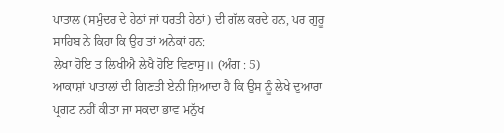ਪਾਤਾਲ (ਸਮੁੰਦਰ ਦੇ ਹੇਠਾਂ ਜਾਂ ਧਰਤੀ ਹੇਠਾਂ) ਦੀ ਗੱਲ ਕਰਦੇ ਹਨ, ਪਰ ਗੁਰੂ ਸਾਹਿਬ ਨੇ ਕਿਹਾ ਕਿ ਉਹ ਤਾਂ ਅਨੇਕਾਂ ਹਨ:
ਲੇਖਾ ਹੋਇ ਤ ਲਿਖੀਐ ਲੇਖੈ ਹੋਇ ਵਿਣਾਸੁ॥ (ਅੰਗ : 5)
ਆਕਾਸ਼ਾਂ ਪਾਤਾਲਾਂ ਦੀ ਗਿਣਤੀ ਏਨੀ ਜ਼ਿਆਦਾ ਹੈ ਕਿ ਉਸ ਨੂੰ ਲੇਖੇ ਦੁਆਰਾ ਪ੍ਰਗਟ ਨਹੀਂ ਕੀਤਾ ਜਾ ਸਕਦਾ ਭਾਵ ਮਨੁੱਖ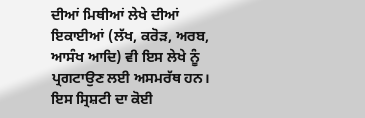ਦੀਆਂ ਮਿਥੀਆਂ ਲੇਖੇ ਦੀਆਂ ਇਕਾਈਆਂ (ਲੱਖ, ਕਰੋੜ, ਅਰਬ, ਆਸੰਖ ਆਦਿ) ਵੀ ਇਸ ਲੇਖੇ ਨੂੰ ਪ੍ਰਗਟਾਉਣ ਲਈ ਅਸਮਰੱਥ ਹਨ। ਇਸ ਸ੍ਰਿਸ਼ਟੀ ਦਾ ਕੋਈ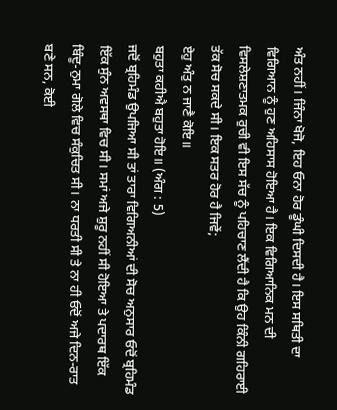ਅੰਤ ਨਹੀਂ। ਜਿੰਨਾ ਖੋਜੋ, ਇਹ ਓਨਾ ਹੋਰ ਡੂੰਘੀ ਦਿਸਦੀ ਹੈ। ਇਸ ਸਥਿਤੀ ਦਾ ਵਿਗਿਆਨ ਨੂੰ ਹੁਣ ਅਹਿਸਾਸ ਹੋਇਆ ਹੈ। ਇਕ ਵਿਗਿਆਨਿਕ ਮਨ ਦੀ ਵਿਸਲੇਸ਼ਣਾਤਮਕ ਰੁਚੀ ਵੀ ਇਸ ਸੱਚ ਨੂੰ ਪਹਿਚਾਣ ਲੈਂਦੀ ਹੈ ਕਿ ਉਹ ਕਿੰਨੀ ਗਹਿਰਾਈ ਤੱਕ ਸੋਚ ਸਕਦੇ ਸੀ। ਇਕ ਸਤਰ ਹੋਰ ਹੈ ਜਿਵੇਂ;
ਏਹੁ ਅੰਤੁ ਨ ਜਾਣੈ ਕੋਇ॥
ਬਹੁਤਾ ਕਹੀਐ ਬਹੁਤਾ ਹੋਇ॥ (ਅੰਗ : 5)
ਜਦੋਂ ਬ੍ਰਹਿਮੰਡ ਉਪਜਿਆ ਸੀ ਤਾਂ ਤਾਰਾ ਵਿਗਿਅਨੀਆਂ ਦੀ ਸੋਚ ਅਨੁਸਾਰ ਓਦੋਂ ਬ੍ਰਹਿਮੰਡ ਇੱਕ ਸੁੰਨ ਅਵਸਥਾ ਵਿਚ ਸੀ। ਸਮਾਂ ਅਜੇ ਸ਼ੁਰੂ ਨਹੀਂ ਸੀ ਹੋਇਆ ਤੇ ਪਦਾਰਥ ਇੱਕ ਬਿੰਦੂ-ਨੁਮਾ ਗੋਲੇ ਵਿਚ ਸੰਕੁਚਿਤ ਸੀ। ਨਾ ਧਰਤੀ ਸੀ ਤੇ ਨਾ ਹੀ ਓਦੋਂ ਅਜੇ ਦਿਨ-ਰਾਤ ਬਣੇ ਸਨ, ਕੋਈ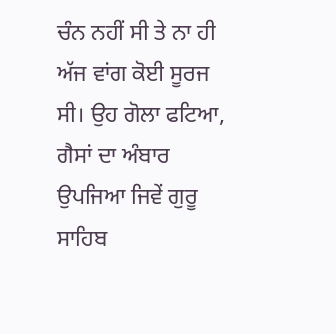ਚੰਨ ਨਹੀਂ ਸੀ ਤੇ ਨਾ ਹੀ ਅੱਜ ਵਾਂਗ ਕੋਈ ਸੂਰਜ ਸੀ। ਉਹ ਗੋਲਾ ਫਟਿਆ, ਗੈਸਾਂ ਦਾ ਅੰਬਾਰ ਉਪਜਿਆ ਜਿਵੇਂ ਗੁਰੂ ਸਾਹਿਬ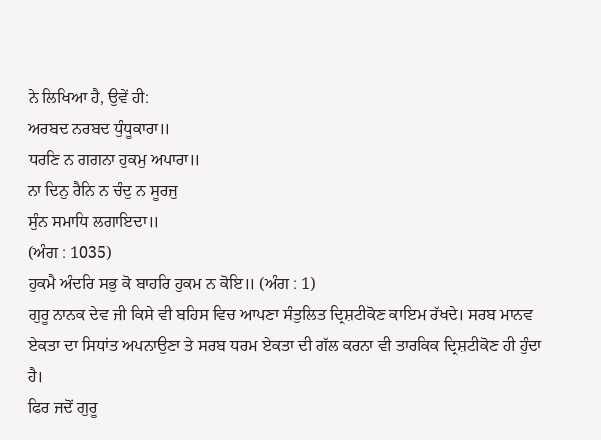ਨੇ ਲਿਖਿਆ ਹੈ, ਉਵੇਂ ਹੀ:
ਅਰਬਦ ਨਰਬਦ ਧੁੰਧੂਕਾਰਾ॥
ਧਰਣਿ ਨ ਗਗਨਾ ਹੁਕਮੁ ਅਪਾਰਾ॥
ਨਾ ਦਿਨੁ ਰੈਨਿ ਨ ਚੰਦੁ ਨ ਸੂਰਜੁ
ਸੁੰਨ ਸਮਾਧਿ ਲਗਾਇਦਾ॥
(ਅੰਗ : 1035)
ਹੁਕਮੈ ਅੰਦਰਿ ਸਭੁ ਕੋ ਬਾਹਰਿ ਹੁਕਮ ਨ ਕੋਇ॥ (ਅੰਗ : 1)
ਗੁਰੂ ਨਾਨਕ ਦੇਵ ਜੀ ਕਿਸੇ ਵੀ ਬਹਿਸ ਵਿਚ ਆਪਣਾ ਸੰਤੁਲਿਤ ਦ੍ਰਿਸ਼ਟੀਕੋਣ ਕਾਇਮ ਰੱਖਦੇ। ਸਰਬ ਮਾਨਵ ਏਕਤਾ ਦਾ ਸਿਧਾਂਤ ਅਪਨਾਉਣਾ ਤੇ ਸਰਬ ਧਰਮ ਏਕਤਾ ਦੀ ਗੱਲ ਕਰਨਾ ਵੀ ਤਾਰਕਿਕ ਦ੍ਰਿਸ਼ਟੀਕੋਣ ਹੀ ਹੁੰਦਾ ਹੈ।
ਫਿਰ ਜਦੋਂ ਗੁਰੂ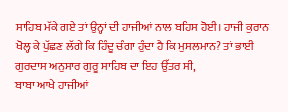ਸਾਹਿਬ ਮੱਕੇ ਗਏ ਤਾਂ ਉਨ੍ਹਾਂ ਦੀ ਹਾਜੀਆਂ ਨਾਲ ਬਹਿਸ ਹੋਈ। ਹਾਜੀ ਕੁਰਾਨ ਖੋਲ੍ਹ ਕੇ ਪੁੱਛਣ ਲੱਗੇ ਕਿ ਹਿੰਦੂ ਚੰਗਾ ਹੁੰਦਾ ਹੈ ਕਿ ਮੁਸਲਮਾਨ? ਤਾਂ ਭਾਈ ਗੁਰਦਾਸ ਅਨੁਸਾਰ ਗੁਰੂ ਸਾਹਿਬ ਦਾ ਇਹ ਉੱਤਰ ਸੀ,
ਬਾਬਾ ਆਖੇ ਹਾਜੀਆਂ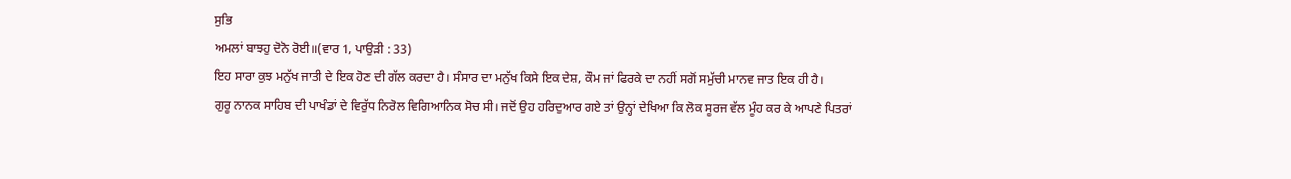ਸੁਭਿ
ਅਮਲਾਂ ਬਾਝਹੁ ਦੋਨੋ ਰੋਈ॥(ਵਾਰ 1, ਪਾਉੜੀ : 33)
ਇਹ ਸਾਰਾ ਕੁਝ ਮਨੁੱਖ ਜਾਤੀ ਦੇ ਇਕ ਹੋਣ ਦੀ ਗੱਲ ਕਰਦਾ ਹੈ। ਸੰਸਾਰ ਦਾ ਮਨੁੱਖ ਕਿਸੇ ਇਕ ਦੇਸ਼, ਕੌਮ ਜਾਂ ਫਿਰਕੇ ਦਾ ਨਹੀਂ ਸਗੋਂ ਸਮੁੱਚੀ ਮਾਨਵ ਜਾਤ ਇਕ ਹੀ ਹੈ।
ਗੁਰੂ ਨਾਨਕ ਸਾਹਿਬ ਦੀ ਪਾਖੰਡਾਂ ਦੇ ਵਿਰੁੱਧ ਨਿਰੋਲ ਵਿਗਿਆਨਿਕ ਸੋਚ ਸੀ। ਜਦੋਂ ਉਹ ਹਰਿਦੁਆਰ ਗਏ ਤਾਂ ਉਨ੍ਹਾਂ ਦੇਖਿਆ ਕਿ ਲੋਕ ਸੂਰਜ ਵੱਲ ਮੂੰਹ ਕਰ ਕੇ ਆਪਣੇ ਪਿਤਰਾਂ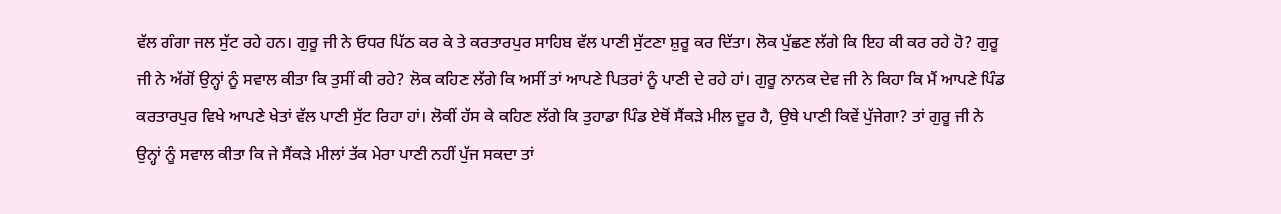ਵੱਲ ਗੰਗਾ ਜਲ ਸੁੱਟ ਰਹੇ ਹਨ। ਗੁਰੂ ਜੀ ਨੇ ਓਧਰ ਪਿੱਠ ਕਰ ਕੇ ਤੇ ਕਰਤਾਰਪੁਰ ਸਾਹਿਬ ਵੱਲ ਪਾਣੀ ਸੁੱਟਣਾ ਸ਼ੁਰੂ ਕਰ ਦਿੱਤਾ। ਲੋਕ ਪੁੱਛਣ ਲੱਗੇ ਕਿ ਇਹ ਕੀ ਕਰ ਰਹੇ ਹੋ? ਗੁਰੂ ਜੀ ਨੇ ਅੱਗੋਂ ਉਨ੍ਹਾਂ ਨੂੰ ਸਵਾਲ ਕੀਤਾ ਕਿ ਤੁਸੀਂ ਕੀ ਰਹੇ? ਲੋਕ ਕਹਿਣ ਲੱਗੇ ਕਿ ਅਸੀਂ ਤਾਂ ਆਪਣੇ ਪਿਤਰਾਂ ਨੂੰ ਪਾਣੀ ਦੇ ਰਹੇ ਹਾਂ। ਗੁਰੂ ਨਾਨਕ ਦੇਵ ਜੀ ਨੇ ਕਿਹਾ ਕਿ ਮੈਂ ਆਪਣੇ ਪਿੰਡ ਕਰਤਾਰਪੁਰ ਵਿਖੇ ਆਪਣੇ ਖੇਤਾਂ ਵੱਲ ਪਾਣੀ ਸੁੱਟ ਰਿਹਾ ਹਾਂ। ਲੋਕੀਂ ਹੱਸ ਕੇ ਕਹਿਣ ਲੱਗੇ ਕਿ ਤੁਹਾਡਾ ਪਿੰਡ ਏਥੋਂ ਸੈਂਕੜੇ ਮੀਲ ਦੂਰ ਹੈ, ਉਥੇ ਪਾਣੀ ਕਿਵੇਂ ਪੁੱਜੇਗਾ? ਤਾਂ ਗੁਰੂ ਜੀ ਨੇ ਉਨ੍ਹਾਂ ਨੂੰ ਸਵਾਲ ਕੀਤਾ ਕਿ ਜੇ ਸੈਂਕੜੇ ਮੀਲਾਂ ਤੱਕ ਮੇਰਾ ਪਾਣੀ ਨਹੀਂ ਪੁੱਜ ਸਕਦਾ ਤਾਂ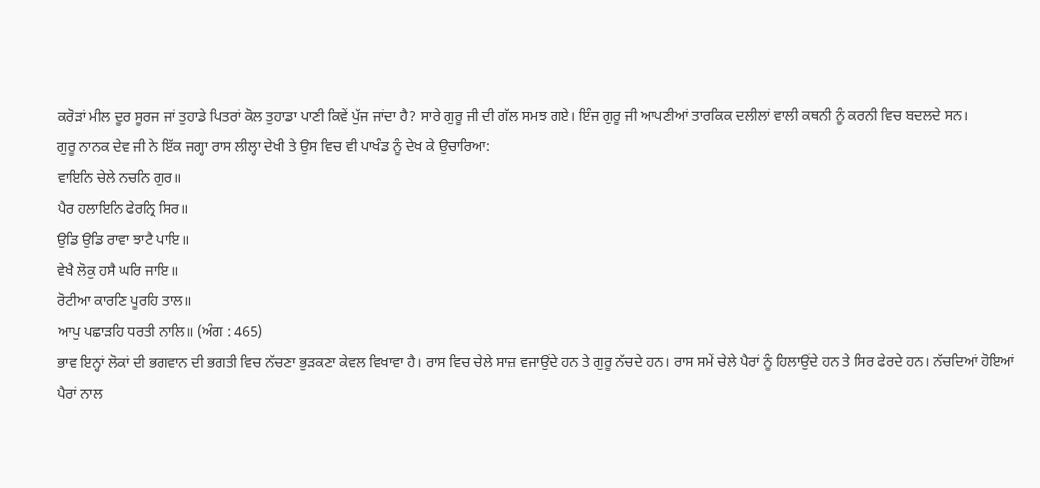ਕਰੋੜਾਂ ਮੀਲ ਦੂਰ ਸੂਰਜ ਜਾਂ ਤੁਹਾਡੇ ਪਿਤਰਾਂ ਕੋਲ ਤੁਹਾਡਾ ਪਾਣੀ ਕਿਵੇਂ ਪੁੱਜ ਜਾਂਦਾ ਹੈ? ਸਾਰੇ ਗੁਰੂ ਜੀ ਦੀ ਗੱਲ ਸਮਝ ਗਏ। ਇੰਜ ਗੁਰੂ ਜੀ ਆਪਣੀਆਂ ਤਾਰਕਿਕ ਦਲੀਲਾਂ ਵਾਲੀ ਕਥਨੀ ਨੂੰ ਕਰਨੀ ਵਿਚ ਬਦਲਦੇ ਸਨ।
ਗੁਰੂ ਨਾਨਕ ਦੇਵ ਜੀ ਨੇ ਇੱਕ ਜਗ੍ਹਾ ਰਾਸ ਲੀਲ੍ਹਾ ਦੇਖੀ ਤੇ ਉਸ ਵਿਚ ਵੀ ਪਾਖੰਡ ਨੂੰ ਦੇਖ ਕੇ ਉਚਾਰਿਆ:
ਵਾਇਨਿ ਚੇਲੇ ਨਚਨਿ ਗੁਰ॥
ਪੈਰ ਹਲਾਇਨਿ ਫੇਰਨ੍ਰਿ ਸਿਰ॥
ਉਡਿ ਉਡਿ ਰਾਵਾ ਝਾਟੈ ਪਾਇ॥
ਵੇਖੈ ਲੋਕੁ ਹਸੈ ਘਰਿ ਜਾਇ॥
ਰੋਟੀਆ ਕਾਰਣਿ ਪੂਰਹਿ ਤਾਲ॥
ਆਪੁ ਪਛਾੜਹਿ ਧਰਤੀ ਨਾਲਿ॥ (ਅੰਗ : 465)
ਭਾਵ ਇਨ੍ਹਾਂ ਲੋਕਾਂ ਦੀ ਭਗਵਾਨ ਦੀ ਭਗਤੀ ਵਿਚ ਨੱਚਣਾ ਭੁੜਕਣਾ ਕੇਵਲ ਵਿਖਾਵਾ ਹੈ। ਰਾਸ ਵਿਚ ਚੇਲੇ ਸਾਜ਼ ਵਜਾਉਂਦੇ ਹਨ ਤੇ ਗੁਰੂ ਨੱਚਦੇ ਹਨ। ਰਾਸ ਸਮੇਂ ਚੇਲੇ ਪੈਰਾਂ ਨੂੰ ਹਿਲਾਉਂਦੇ ਹਨ ਤੇ ਸਿਰ ਫੇਰਦੇ ਹਨ। ਨੱਚਦਿਆਂ ਹੋਇਆਂ ਪੈਰਾਂ ਨਾਲ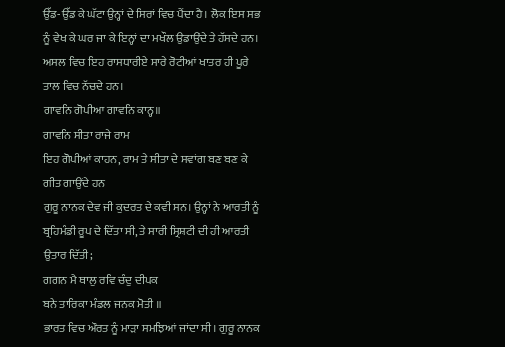ਉੱਡ-ਉੱਡ ਕੇ ਘੱਟਾ ਉਨ੍ਹਾਂ ਦੇ ਸਿਰਾਂ ਵਿਚ ਪੈਂਦਾ ਹੈ। ਲੋਕ ਇਸ ਸਭ ਨੂੰ ਵੇਖ ਕੇ ਘਰ ਜਾ ਕੇ ਇਨ੍ਹਾਂ ਦਾ ਮਖੌਲ ਉਡਾਉਂਦੇ ਤੇ ਹੱਸਦੇ ਹਨ। ਅਸਲ ਵਿਚ ਇਹ ਰਾਸਧਾਰੀਏ ਸਾਰੇ ਰੋਟੀਆਂ ਖਾਤਰ ਹੀ ਪੂਰੇ ਤਾਲ ਵਿਚ ਨੱਚਦੇ ਹਨ।
ਗਾਵਨਿ ਗੋਪੀਆ ਗਾਵਨਿ ਕਾਨ੍ਹ॥
ਗਾਵਨਿ ਸੀਤਾ ਰਾਜੇ ਰਾਮ
ਇਹ ਗੋਪੀਆਂ ਕਾਹਨ, ਰਾਮ ਤੇ ਸੀਤਾ ਦੇ ਸਵਾਂਗ ਬਣ ਬਣ ਕੇ ਗੀਤ ਗਾਉਂਦੇ ਹਨ
ਗੁਰੂ ਨਾਨਕ ਦੇਵ ਜੀ ਕੁਦਰਤ ਦੇ ਕਵੀ ਸਨ। ਉਨ੍ਹਾਂ ਨੇ ਆਰਤੀ ਨੂੰ ਬ੍ਰਹਿਮੰਡੀ ਰੂਪ ਦੇ ਦਿੱਤਾ ਸੀ, ਤੇ ਸਾਰੀ ਸ੍ਰਿਸ਼ਟੀ ਦੀ ਹੀ ਆਰਤੀ ਉਤਾਰ ਦਿੱਤੀ;
ਗਗਨ ਮੈ ਥਾਲੁ ਰਵਿ ਚੰਦੁ ਦੀਪਕ
ਬਨੇ ਤਾਰਿਕਾ ਮੰਡਲ ਜਨਕ ਮੋਤੀ ॥
ਭਾਰਤ ਵਿਚ ਔਰਤ ਨੂੰ ਮਾੜਾ ਸਮਝਿਆਂ ਜਾਂਦਾ ਸੀ। ਗੁਰੂ ਨਾਨਕ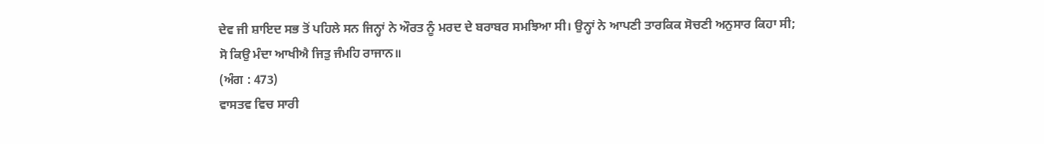ਦੇਵ ਜੀ ਸ਼ਾਇਦ ਸਭ ਤੋਂ ਪਹਿਲੇ ਸਨ ਜਿਨ੍ਹਾਂ ਨੇ ਔਰਤ ਨੂੰ ਮਰਦ ਦੇ ਬਰਾਬਰ ਸਮਝਿਆ ਸੀ। ਉਨ੍ਹਾਂ ਨੇ ਆਪਣੀ ਤਾਰਕਿਕ ਸੋਚਣੀ ਅਨੁਸਾਰ ਕਿਹਾ ਸੀ;
ਸੋ ਕਿਉ ਮੰਦਾ ਆਖੀਐ ਜਿਤੁ ਜੰਮਹਿ ਰਾਜਾਨ॥
(ਅੰਗ : 473)
ਵਾਸਤਵ ਵਿਚ ਸਾਰੀ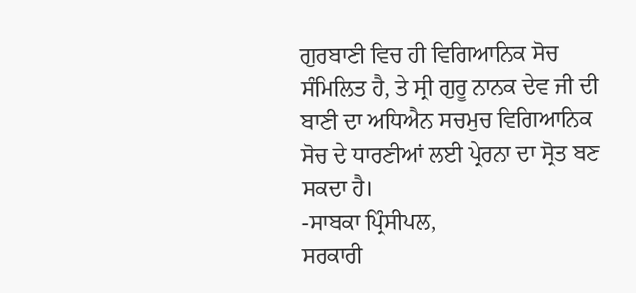ਗੁਰਬਾਣੀ ਵਿਚ ਹੀ ਵਿਗਿਆਨਿਕ ਸੋਚ ਸੰਮਿਲਿਤ ਹੈ, ਤੇ ਸ੍ਰੀ ਗੁਰੂ ਨਾਨਕ ਦੇਵ ਜੀ ਦੀ ਬਾਣੀ ਦਾ ਅਧਿਐਨ ਸਚਮੁਚ ਵਿਗਿਆਨਿਕ ਸੋਚ ਦੇ ਧਾਰਣੀਆਂ ਲਈ ਪ੍ਰੇਰਨਾ ਦਾ ਸ੍ਰੋਤ ਬਣ ਸਕਦਾ ਹੈ।
-ਸਾਬਕਾ ਪ੍ਰਿੰਸੀਪਲ,
ਸਰਕਾਰੀ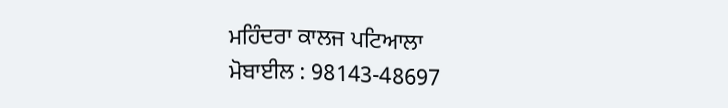ਮਹਿੰਦਰਾ ਕਾਲਜ ਪਟਿਆਲਾ
ਮੋਬਾਈਲ : 98143-48697